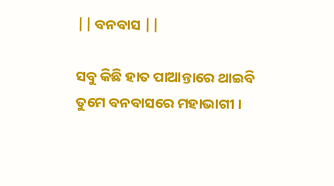|| ବନବାସ ||

ସବୁ କିଛି ହାତ ପାଆନ୍ତାରେ ଥାଇବି
ତୁମେ ବନବାସରେ ମହାଭାଗୀ ।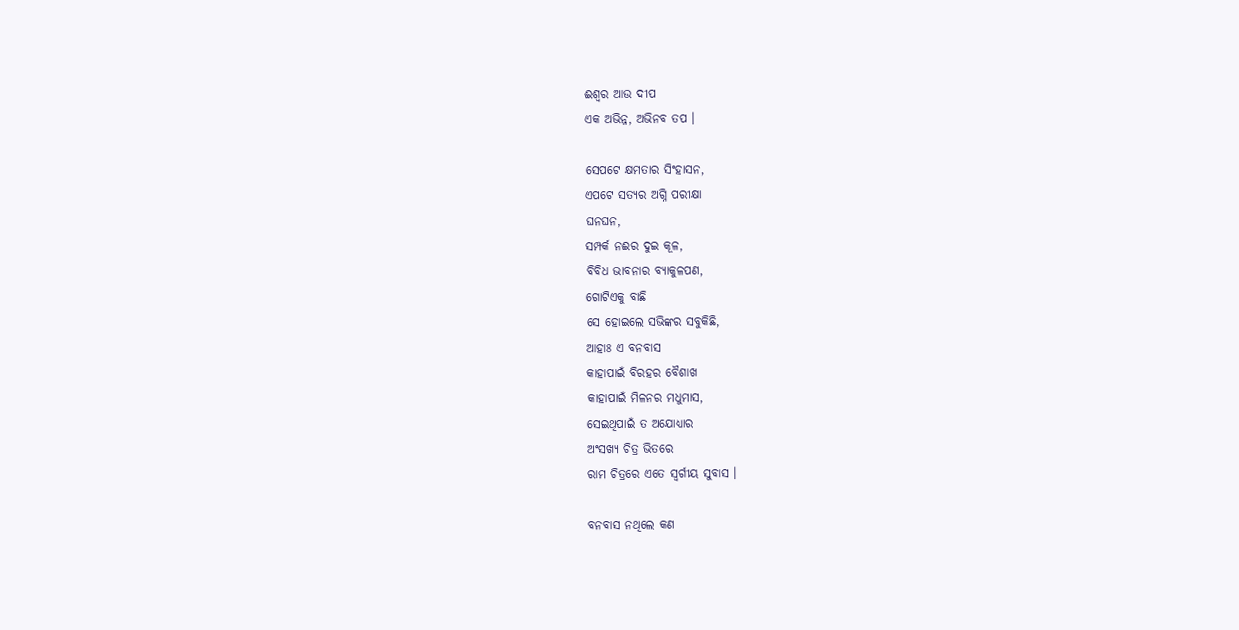ଈଶ୍ବର ଆଉ ଦୀପ
ଏକ ଅଭିନ୍ନ, ଅଭିନବ ତପ ।

ସେପଟେ କ୍ଷମତାର ସିଂହାସନ,
ଏପଟେ ସତ୍ଯର ଅଗ୍ନି ପରୀକ୍ଷା
ଘନଘନ,
ସମ୍ପର୍କ ନଈର ଦୁଇ କୂଳ,
ବିବିଧ ଭାବନାର ବ୍ୟାକୁଳପଣ,
ଗୋଟିଏକୁ ବାଛି
ସେ ହୋଇଲେ ସଭିଙ୍କର ସବୁକିଛି,
ଆହାଃ ଏ ବନବାସ
କାହାପାଇଁ ବିରହର ବୈଶାଖ
କାହାପାଇଁ ମିଳନର ମଧୁମାସ,
ସେଇଥିପାଇଁ ତ ଅଯୋଧ୍ୟାର
ଅଂସଖ୍ଯ ଚିତ୍ର ଭିତରେ
ରାମ ଚିତ୍ରରେ ଏତେ ସ୍ଵର୍ଗୀୟ ସୁବାସ ।

ବନବାସ ନଥିଲେ କଣ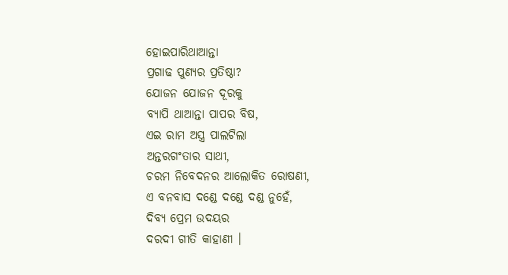ହୋଇପାରିଥାଆନ୍ତା
ପ୍ରଗାଢ ପୁଣ୍ଯର ପ୍ରତିଷ୍ଠା?
ଯୋଜନ ଯୋଜନ ଦୂରକୁ
ବ୍ୟାପି ଥାଆନ୍ତା ପାପର ବିଷ,
ଏଇ ରାମ ଅସ୍ତ୍ର ପାଲଟିଲା
ଅନ୍ତରଗଂତାର ସାଥୀ,
ଚରମ ନିବେଦନର ଆଲୋକିତ ରୋଷଣୀ,
ଏ ବନବାସ ଦଣ୍ଡେ ଦଣ୍ଡେ ଦଣ୍ଡ ନୁହେଁ,
ଦିବ୍ୟ ପ୍ରେମ ଉଦୟର
ଦରଦୀ ଗୀତି କାହାଣୀ ।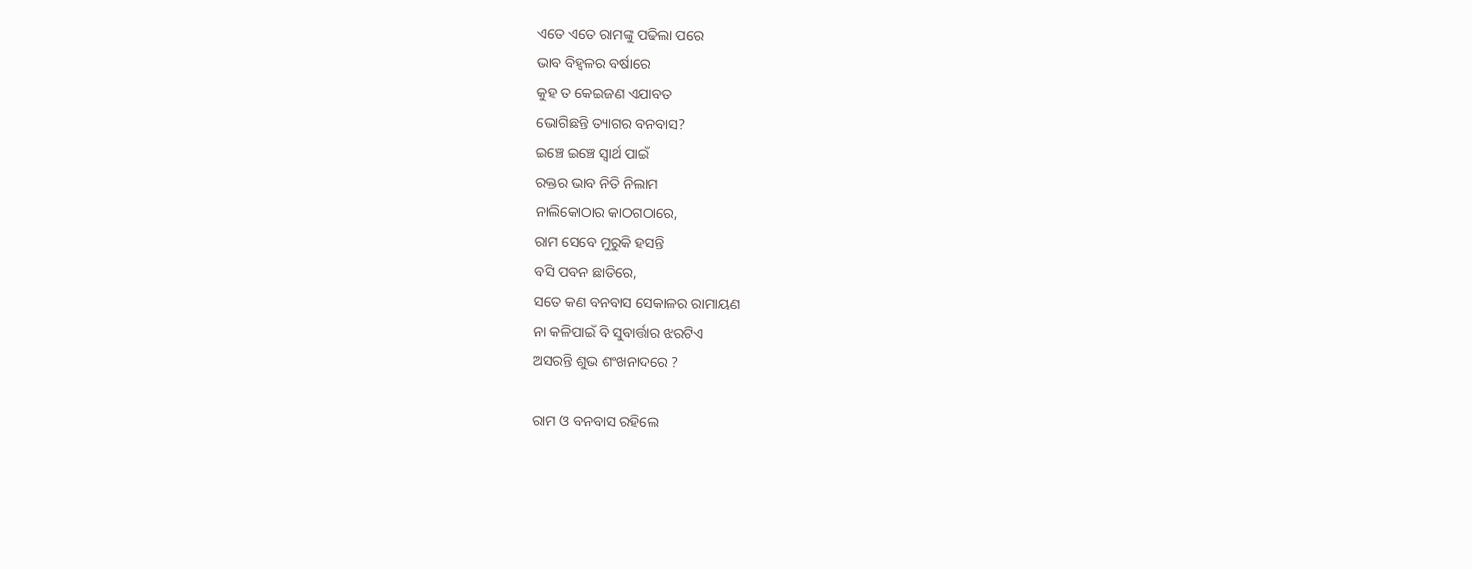ଏତେ ଏତେ ରାମଙ୍କୁ ପଢିଲା ପରେ
ଭାବ ବିହ୍ୱଳର ବର୍ଷାରେ
କୁହ ତ କେଇଜଣ ଏଯାବତ
ଭୋଗିଛନ୍ତି ତ୍ୟାଗର ବନବାସ?
ଇଞ୍ଚେ ଇଞ୍ଚେ ସ୍ୱାର୍ଥ ପାଇଁ
ରକ୍ତର ଭାବ ନିତି ନିଲାମ
ନାଲିକୋଠାର କାଠଗଠାରେ,
ରାମ ସେବେ ମୁରୁକି ହସନ୍ତି
ବସି ପବନ ଛାତିରେ,
ସତେ କଣ ବନବାସ ସେକାଳର ରାମାୟଣ
ନା କଳିପାଇଁ ବି ସୁବାର୍ତ୍ତାର ଝରଟିଏ
ଅସରନ୍ତି ଶୁଭ ଶଂଖନାଦରେ ?

ରାମ ଓ ବନବାସ ରହିଲେ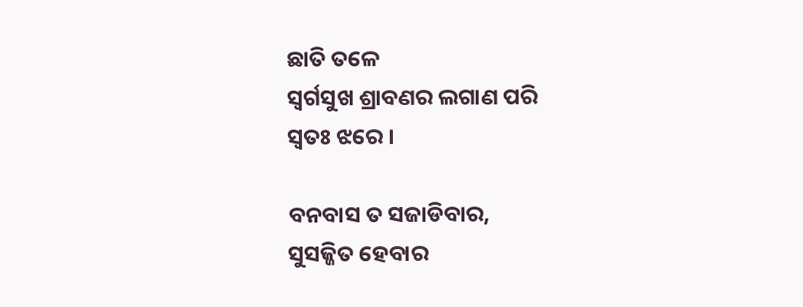ଛାତି ତଳେ
ସ୍ଵର୍ଗସୁଖ ଶ୍ରାବଣର ଲଗାଣ ପରି
ସ୍ଵତଃ ଝରେ ।

ବନବାସ ତ ସଜାଡିବାର,
ସୁସଜ୍ଜିତ ହେବାର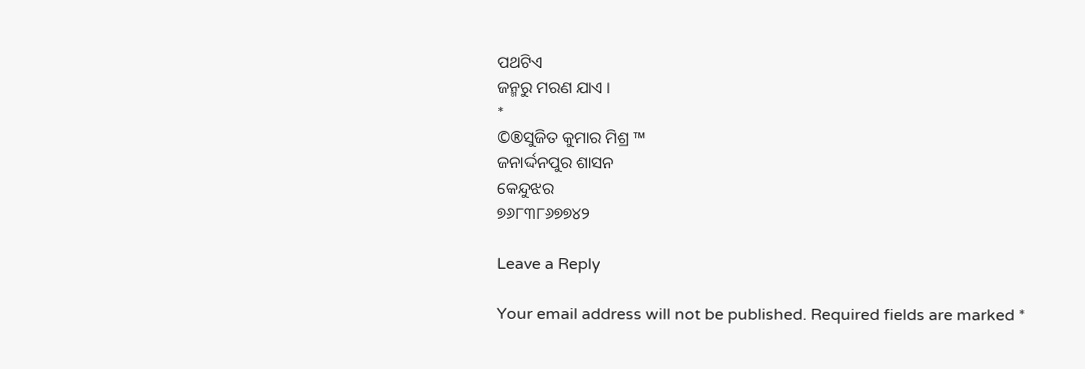ପଥଟିଏ
ଜନ୍ମରୁ ମରଣ ଯାଏ ।
*
©®ସୁଜିତ କୁମାର ମିଶ୍ର ™
ଜନାର୍ଦ୍ଦନପୁର ଶାସନ
କେନ୍ଦୁଝର
୭୬୮୩୮୬୭୭୪୨

Leave a Reply

Your email address will not be published. Required fields are marked *